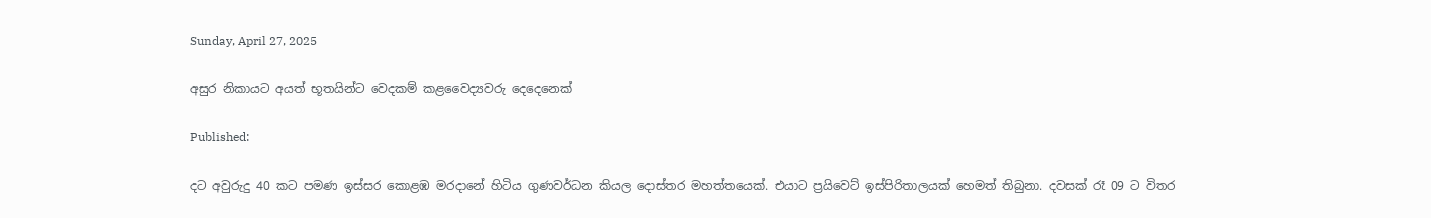Sunday, April 27, 2025

අසුර නිකායට අයත් භූතයින්ට වෙදකම් කළවෛද්‍යවරු දෙදෙනෙක්

Published:

දට අවුරුදු 40 කට පමණ ඉස්සර කොළඹ මරදානේ හිටිය ගුණවර්ධන කියල දොස්තර මහත්තයෙක්. එයාට ප්‍රයිවෙට් ඉස්පිරිතාලයක් හෙමත් තිබුනා. දවසක් රෑ 09 ට විතර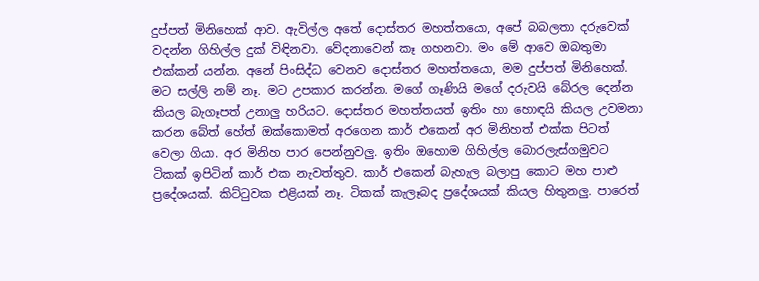දුප්පත් මිනිහෙක් ආව. ඇවිල්ල අතේ දොස්තර මහත්තයො, අපේ බබලතා දරුවෙක් වදන්න ගිහිල්ල දුක් විඳිනවා. වේදනාවෙන් කෑ ගහනවා. මං මේ ආවෙ ඔබතුමා එක්කන් යන්න. අනේ පිංසිද්ධ වෙනව දොස්තර මහත්තයො, මම දුප්පත් මිනිහෙක්. මට සල්ලි නම් නෑ. මට උපකාර කරන්න. මගේ ගෑණියි මගේ දරුවයි බේරල දෙන්න කියල බැගෑපත් උනාලු හරියට. දොස්තර මහත්තයත් ඉතිං හා හොඳයි කියල උවමනා කරන බේත් හේත් ඔක්කොමත් අරගෙන කාර් එකෙන් අර මිනිහත් එක්ක පිටත් වෙලා ගියා. අර මිනිහ පාර පෙන්නුවලු. ඉතිං ඔහොම ගිහිල්ල බොරලැස්ගමුවට ටිකක් ඉපිටින් කාර් එක නැවත්තුව. කාර් එකෙන් බැහැල බලාපු කොට මහ පාළු ප්‍රදේශයක්. කිට්ටුවක එළියක් නෑ. ටිකක් කැලෑබද ප්‍රදේශයක් කියල හිතුනලු. පාරෙත්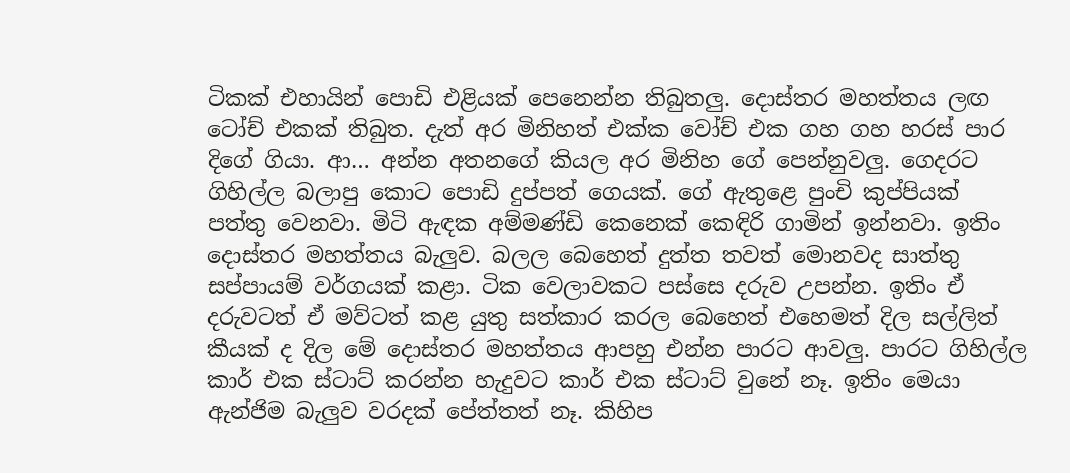ටිකක් එහායින් පොඩි එළියක් පෙනෙන්න තිබුතලු. දොස්තර මහත්තය ලඟ ටෝච් එකක් තිබුත. දැත් අර මිනිහත් එක්ක වෝච් එක ගහ ගහ හරස් පාර දිගේ ගියා. ආ… අන්න අතනගේ කියල අර මිනිහ ගේ පෙන්නුවලු. ගෙදරට ගිහිල්ල බලාපු කොට පොඩි දුප්පත් ගෙයක්. ගේ ඇතුළෙ පුංචි කුප්පියක් පත්තු වෙනවා. මිටි ඇඳක අම්මණ්ඩි කෙනෙක් කෙඳිරි ගාමින් ඉන්නවා. ඉතිං දොස්තර මහත්තය බැලුව. බලල බෙහෙත් දුත්ත තවත් මොනවද සාත්තු සප්පායම් වර්ගයක් කළා. ටික වෙලාවකට පස්සෙ දරුව උපන්න. ඉතිං ඒ දරුවටත් ඒ මව්ටත් කළ යුතු සත්කාර කරල බෙහෙත් එහෙමත් දිල සල්ලිත් කීයක් ද දිල මේ දොස්තර මහත්තය ආපහු එන්න පාරට ආවලු. පාරට ගිහිල්ල කාර් එක ස්ටාට් කරන්න හැදුවට කාර් එක ස්ටාට් වුනේ නෑ. ඉතිං මෙයා ඇන්ජිම බැලුව වරදක් පේත්තත් නෑ. කිහිප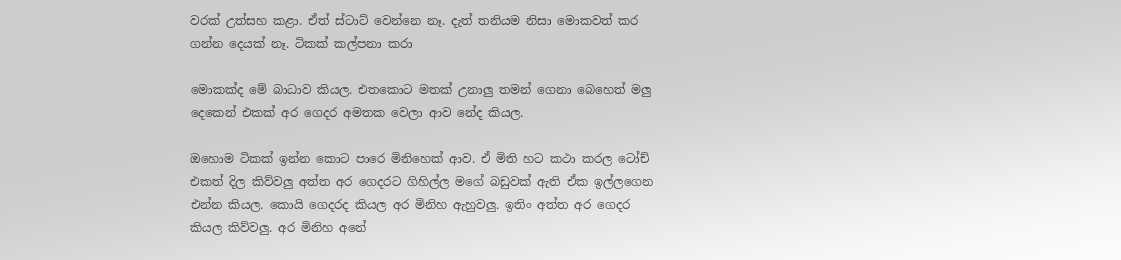වරක් උත්සහ කළා. ඒත් ස්ටාට් වෙන්නෙ නෑ. දැත් තනියම නිසා මොකවත් කර ගන්න දෙයක් නෑ. ටිකක් කල්පනා කරා

මොකක්ද මේ බාධාව කියල. එතකොට මතක් උනාලු තමන් ගෙනා බෙහෙත් මලු දෙකෙන් එකක් අර ගෙදර අමතක වෙලා ආව නේද කියල.

ඔහොම ටිකක් ඉන්න කොට පාරෙ මිනිහෙක් ආව. ඒ මිති හට කථා කරල ටෝච් එකත් දිල කිව්වලු අත්ත අර ගෙදරට ගිහිල්ල මගේ බඩුවක් ඇති ඒක ඉල්ලගෙන එන්න කියල. කොයි ගෙදරද කියල අර මිනිහ ඇහුවලු. ඉතිං අත්ත අර ගෙදර කියල කිව්වලු. අර මිනිහ අනේ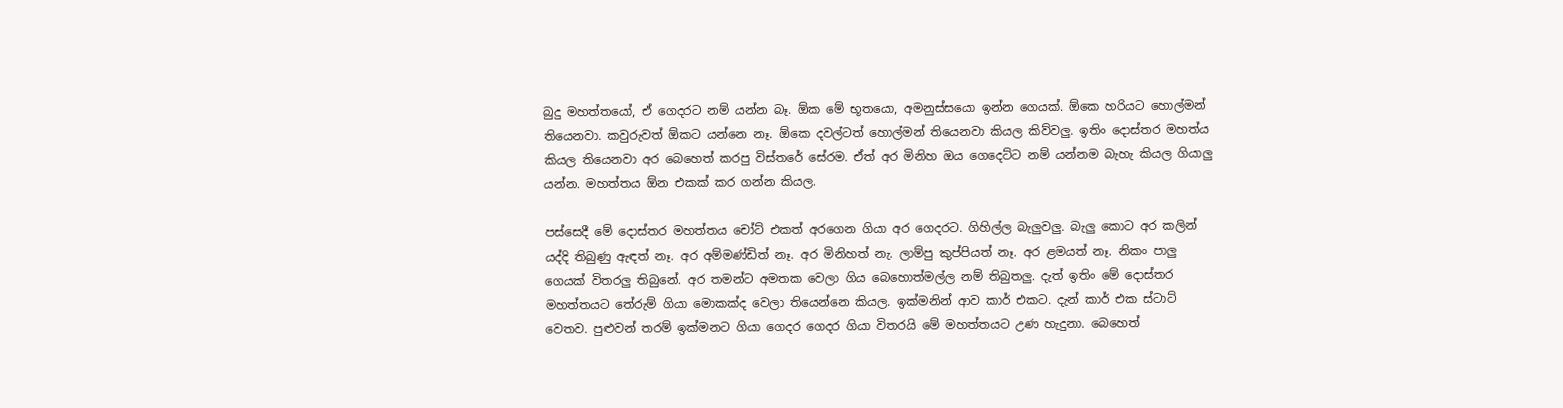බුදු මහත්තයෝ, ඒ ගෙදරට නම් යන්න බෑ. ඕක මේ භූතයො, අමනුස්සයො ඉන්න ගෙයක්. ඕකෙ හරියට හොල්මන් තියෙනවා. කවුරුවත් ඕකට යන්නෙ නෑ. ඕකෙ දවල්ටත් හොල්මන් තියෙනවා කියල කිව්වලු. ඉතිං දොස්තර මහත්ය කියල තියෙනවා අර බෙහෙත් කරපු විස්තරේ සේරම. ඒත් අර මිනිහ ඔය ගෙදෙට්ට නම් යන්නම බැහැ කියල ගියාලු යන්න. මහත්තය ඕන එකක් කර ගන්න කියල.

පස්සෙදී මේ දොස්තර මහත්තය චෝට් එකත් අරගෙන ගියා අර ගෙදරට. ගිහිල්ල බැලුවලු. බැලු කොට අර කලින් යද්දි තිබුණු ඇඳත් නෑ. අර අම්මණ්ඩිත් නෑ. අර මිනිහත් නැ. ලාම්පු කුප්පියත් නෑ. අර ළමයත් නෑ. නිකං පාලු ගෙයක් විතරලු තිබුනේ. අර තමන්ට අමතක වෙලා ගිය බෙහොත්මල්ල නම් තිබුතලු. දැත් ඉතිං මේ දොස්තර මහත්තයට තේරුම් ගියා මොකක්ද වෙලා තියෙන්නෙ කියල. ඉක්මනින් ආව කාර් එකට. දැන් කාර් එක ස්ටාට් වෙතව. පුළුවන් තරම් ඉක්මනට ගියා ගෙදර ගෙදර ගියා විතරයි මේ මහත්තයට උණ හැදුනා. බෙහෙත්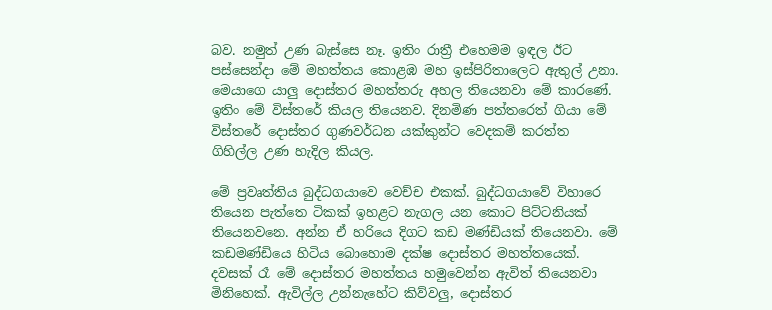බව. නමුත් උණ බැස්සෙ නෑ. ඉතිං රාත්‍රී එහෙමම ඉඳල ඊට පස්සෙන්දා මේ මහත්තය කොළඹ මහ ඉස්පිරිතාලෙට ඇතුල් උනා. මෙයාගෙ යාලු දොස්තර මහත්තරු අහල තියෙනවා මේ කාරණේ. ඉතිං මේ විස්තරේ කියල තියෙනව. දිනමිණ පත්තරෙත් ගියා මේ විස්තරේ දොස්තර ගුණවර්ධන යක්කුන්ට වෙදකම් කරත්ත ගිහිල්ල උණ හැදිල කියල.

මේ ප්‍රවෘත්තිය බුද්ධගයාවෙ වෙච්ච එකක්. බුද්ධගයාවේ විහාරෙ තියෙන පැත්තෙ ටිකක් ඉහළට නැගල යන කොට පිට්ටනියක් තියෙනවනෙ. අන්න ඒ හරියෙ දිගට කඩ මණ්ඩියක් තියෙනවා. මේ කඩමණ්ඩියෙ හිටිය බොහොම දක්ෂ දොස්තර මහත්තයෙක්. දවසක් රෑ මේ දොස්තර මහත්තය හමුවෙන්න ඇවිත් තියෙනවා මිනිහෙක්. ඇවිල්ල උන්නැහේට කිව්වලු, දොස්තර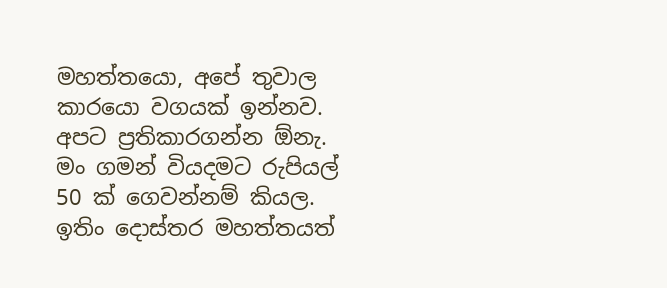මහත්තයො, අපේ තුවාල කාරයො වගයක් ඉන්නව. අපට ප්‍රතිකාරගන්න ඕනැ. මං ගමන් වියදමට රුපියල් 50 ක් ගෙවන්නම් කියල. ඉතිං දොස්තර මහත්තයත්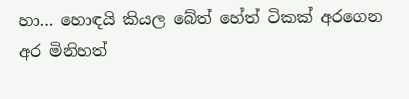හා… හොඳයි කියල බේත් හේත් ටිකක් අරගෙන අර මිනිහත්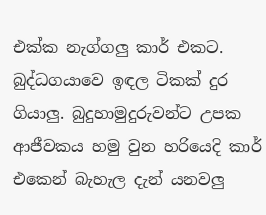එක්ක නැග්ගලු කාර් එකට. බුද්ධගයාවෙ ඉඳල ටිකක් දුර ගියාලු. බුදුහාමුදුරුවන්ට උපක ආජීවකය හමු වුන හරියෙදි කාර් එකෙන් බැහැල දැන් යනවලු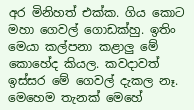අර මිනිහත් එක්ක. ගිය කොට මහා ගෙවල් ගොඩක්හු. ඉතිං මෙයා කල්පනා කළාලු මේ කොහේද කියල. කවදාවත් ඉස්සර මේ ගෙවල් දැකල නෑ. මෙහෙම තැනක් මෙහේ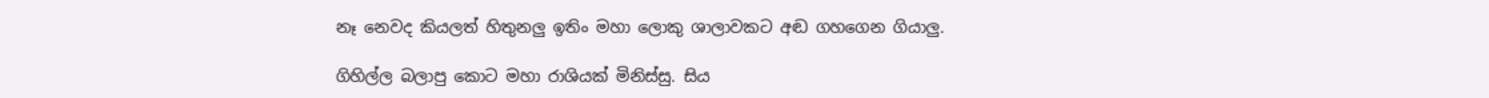නෑ නෙවද කියලත් හිතුනලු ඉතිං මහා ලොකු ශාලාවකට අඬ ගහගෙන ගියාලු.

ගිහිල්ල බලාපු කොට මහා රාශියක් මිනිස්සු. සිය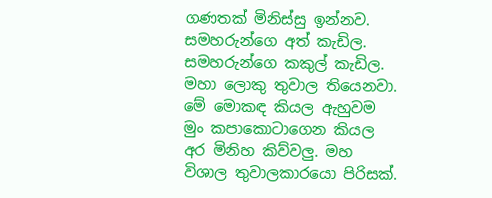ගණතක් මිනිස්සු ඉන්නව. සමහරුන්ගෙ අත් කැඩිල. සමහරුන්ගෙ කකුල් කැඩිල. මහා ලොකු තුවාල තියෙනවා. මේ මොකඳ කියල ඇහුවම මුං කපාකොටාගෙන කියල අර මිනිහ කිව්වලු. මහ විශාල තුවාලකාරයො පිරිසක්.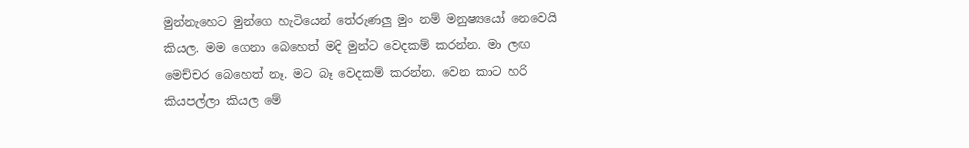මුන්නැහෙට මුන්ගෙ හැටියෙන් තේරුණලු මුං නම් මනුෂ්‍යයෝ නෙවෙයි කියල. මම ගෙනා බෙහෙත් මදි මුන්ට වෙදකම් කරන්න. මා ලඟ මෙච්චර බෙහෙත් නෑ. මට බෑ වෙදකම් කරන්න. වෙන කාට හරි කියපල්ලා කියල මේ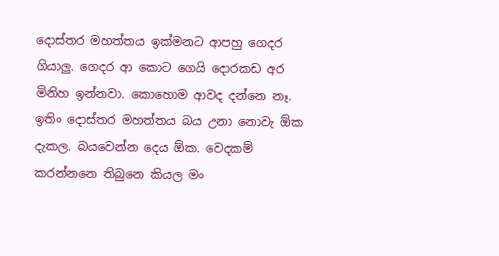දොස්තර මහත්තය ඉක්මනට ආපහු ගෙදර ගියාලු. ගෙදර ආ කොට ගෙයි දොරකඩ අර මිනිහ ඉන්නවා. කොහොම ආවද දන්නෙ නෑ. ඉතිං දොස්තර මහත්තය බය උනා නොවැ ඕක දැකල. බයවෙන්න දෙය ඕක. වෙදකම් කරන්නනෙ තිබුනෙ කියල මං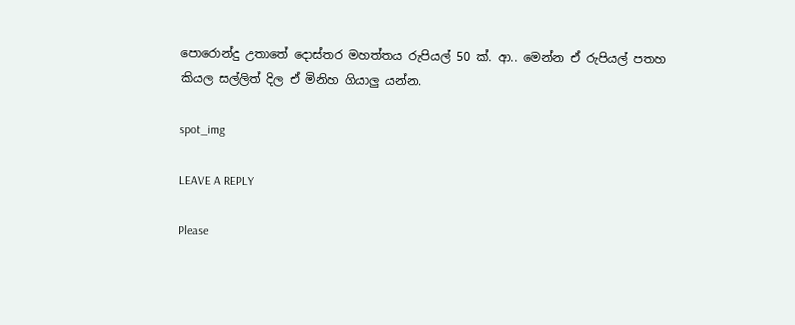පොරොන්දු උතාතේ දොස්තර මහත්තය රුපියල් 50 ක්. ආ.. මෙන්න ඒ රුපියල් පතහ කියල සල්ලිත් දිල ඒ මිනිහ ගියාලු යන්න.

spot_img

LEAVE A REPLY

Please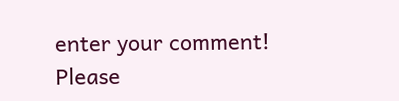enter your comment!
Please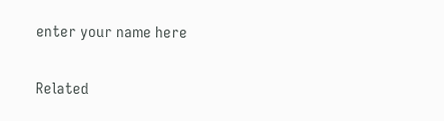enter your name here

Related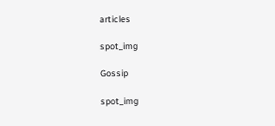articles

spot_img

Gossip

spot_img